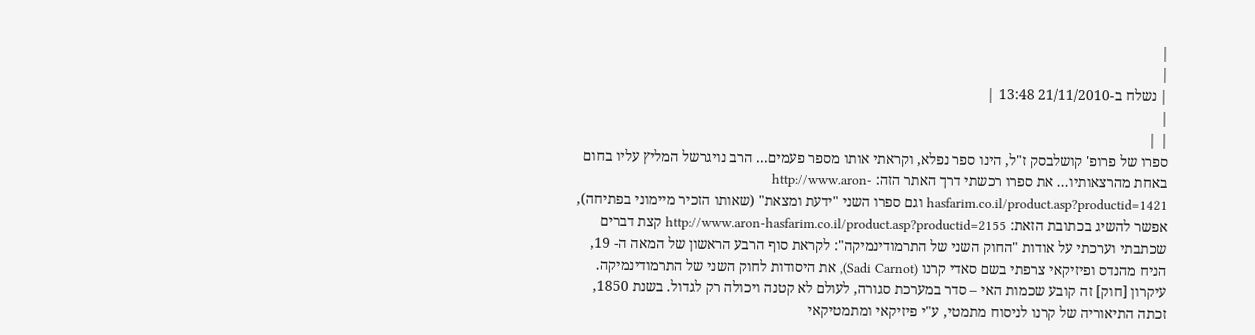|
|
| נשלח ב-21/11/2010 13:48 |
|
| |
ספרו של פרופ' קושלבסק ז"ל, הינו ספר נפלא, וקראתי אותו מספר פעמים... הרב נויגרשל המליץ עליו בחום באחת מהרצאותיו... את ספרו רכשתי דרך האתר הזה: http://www.aron-hasfarim.co.il/product.asp?productid=1421 וגם ספרו השני "ידעת ומצאת" (שאותו הזכיר מיימוני בפתיחה), אפשר להשיג בכתובת הזאת: http://www.aron-hasfarim.co.il/product.asp?productid=2155 קצת דברים שכתבתי וערכתי על אודות "החוק השני של התרמודינמיקה": לקראת סוף הרבע הראשון של המאה ה- 19, הניח מהנדס ופיזיקאי צרפתי בשם סאדי קרנו (Sadi Carnot), את היסודות לחוק השני של התרמודינמיקה. עיקרון [חוק] זה קובע שכמות האי – סדר במערכת סגורה, לעולם לא קטנה ויכולה רק לגדול. בשנת 1850, זכתה התיאוריה של קרנו לניסוח מתמטי, ע"י פיזיקאי ומתמטיקאי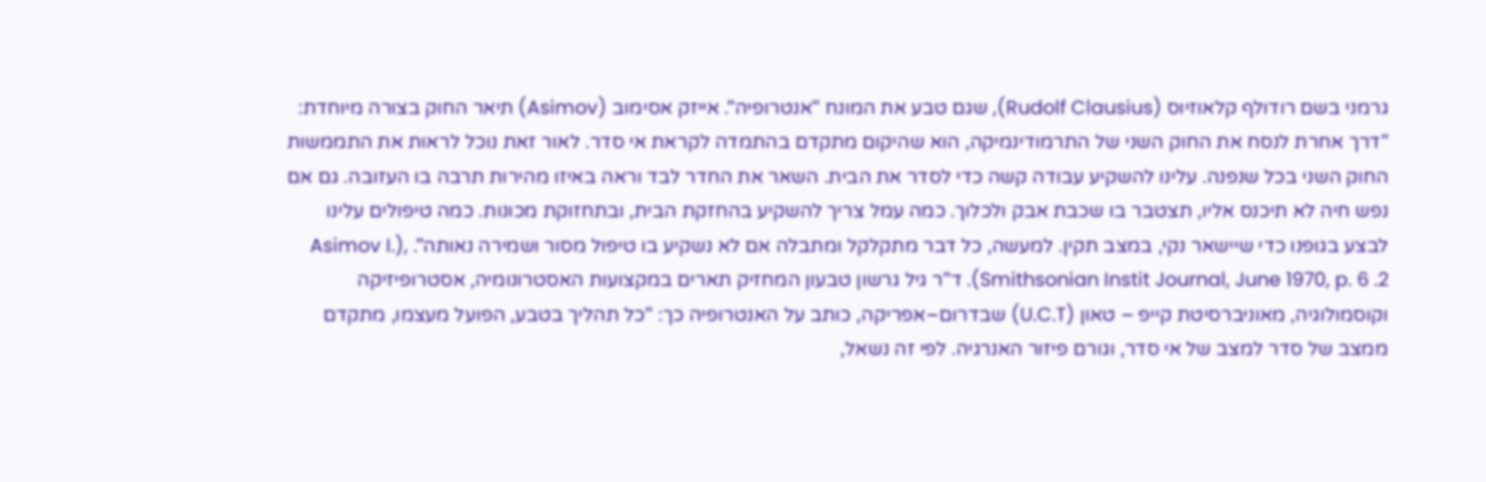גרמני בשם רודולף קלאוזיוס (Rudolf Clausius), שגם טבע את המונח "אנטרופיה". אייזק אסימוב (Asimov) תיאר החוק בצורה מיוחדת: "דרך אחרת לנסח את החוק השני של התרמודינמיקה, הוא שהיקום מתקדם בהתמדה לקראת אי סדר. לאור זאת נוכל לראות את התממשות החוק השני בכל שנפנה. עלינו להשקיע עבודה קשה כדי לסדר את הבית. השאר את החדר לבד וראה באיזו מהירות תרבה בו העזובה. גם אם נפש חיה לא תיכנס אליו, תצטבר בו שכבת אבק ולכלוך. כמה עמל צריך להשקיע בהחזקת הבית, ובתחזוקת מכונות. כמה טיפולים עלינו לבצע בגופנו כדי שיישאר נקי, במצב תקין. למעשה, כל דבר מתקלקל ומתבלה אם לא נשקיע בו טיפול מסור ושמירה נאותה". Asimov I.), Smithsonian Instit Journal, June 1970, p. 6 .2). ד"ר גיל גרשון טבעון המחזיק תארים במקצועות האסטרונומיה, אסטרופיזיקה וקוסמולוגיה, מאוניברסיטת קייפ – טאון (U.C.T) שבדרום–אפריקה, כותב על האנטרופיה כך: "כל תהליך בטבע, הפועל מעצמו, מתקדם ממצב של סדר למצב של אי סדר, וגורם פיזור האנרגיה. לפי זה נשאל,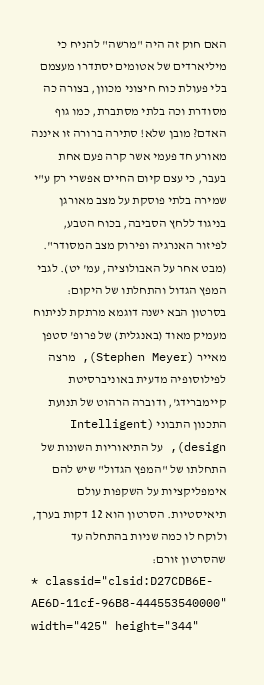האם חוק זה היה "מרשה" להניח כי מיליארדים של אטומים יסתדרו מעצמם בלי פעולת כוח חיצוני מכוון, בצורה כה מסודרת וכה בלתי מסתברת, כמו גוף האדם? מובן שלא! סתירה ברורה זו איננה מאורע חד פעמי אשר קרה פעם אחת בעבר, כי עצם קיום החיים אפשרי רק ע"י שמירה בלתי פוסקת על מצב מאורגן בניגוד ללחץ הסביבה, בכוח הטבע, לפיזור האנרגיה ופירוק מצב המסודר". (מבט אחר על האבולוציה, עמ' יט). לגבי המפץ הגדול והתחלתו של היקום: בסרטון הבא ישנה דוגמא מרתקת לניתוח מעמיק מאוד (באנגלית) של פרופ' סטפן מאייר (Stephen Meyer), מרצה לפילוסופיה מדעית באוניברסיטת קיימברידג', ודוברה הרהוט של תנועת התכנון התבוני (Intelligent design), על התיאוריות השונות של התחלתו של "המפץ הגדול" שיש להם אימפליקציות על השקפות עולם תיאיסטיות. הסרטון הוא 12 דקות בערך, ולוקח לו כמה שניות בהתחלה עד שהסרטון זורם:
* classid="clsid:D27CDB6E-AE6D-11cf-96B8-444553540000" width="425" height="344"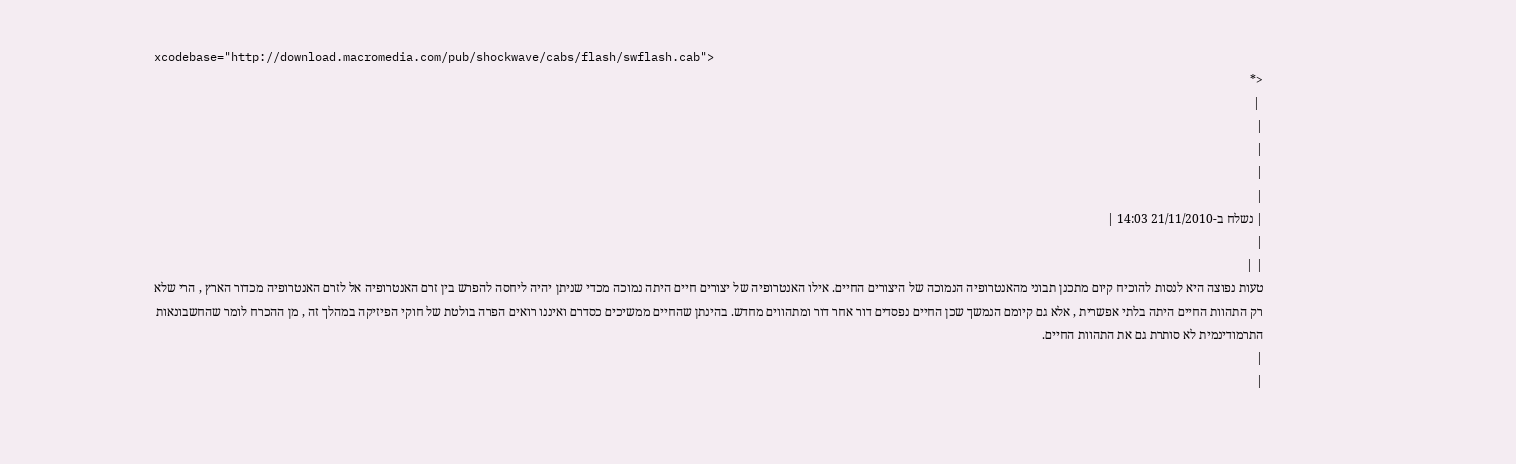xcodebase="http://download.macromedia.com/pub/shockwave/cabs/flash/swflash.cab">
<*
 |
|
|
|
|
| נשלח ב-21/11/2010 14:03 |
|
| |
טעות נפוצה היא לנסות להוכיח קיום מתכנן תבוני מהאנטרופיה הנמוכה של היצורים החיים. אילו האנטרופיה של יצורים חיים היתה נמוכה מכדי שניתן יהיה ליחסה להפרש בין זרם האנטרופיה אל לזרם האנטרופיה מכדור הארץ , הרי שלא רק התהוות החיים היתה בלתי אפשרית , אלא גם קיומם הנמשך שכן החיים נפסדים דור אחר דור ומתהווים מחדש. בהינתן שהחיים ממשיכים כסדרם ואיננו רואים הפרה בולטת של חוקי הפיזיקה במהלך זה , מן ההכרח לומר שהחשבונאות התרמודינמית לא סותרת גם את התהוות החיים.
|
|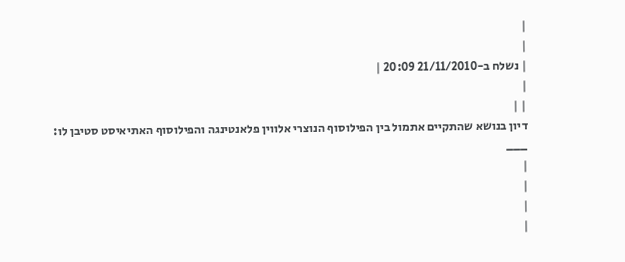|
|
| נשלח ב-21/11/2010 20:09 |
|
| |
דיון בנושא שהתקיים אתמול בין הפילוסוף הנוצרי אלווין פלאנטינגה והפילוסוף האתיאיסט סטיבן לו:
___
|
|
|
|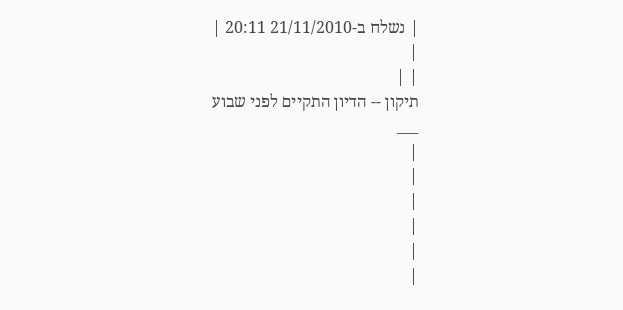| נשלח ב-21/11/2010 20:11 |
|
| |
תיקון -- הדיון התקיים לפני שבוע
___
|
|
|
|
|
|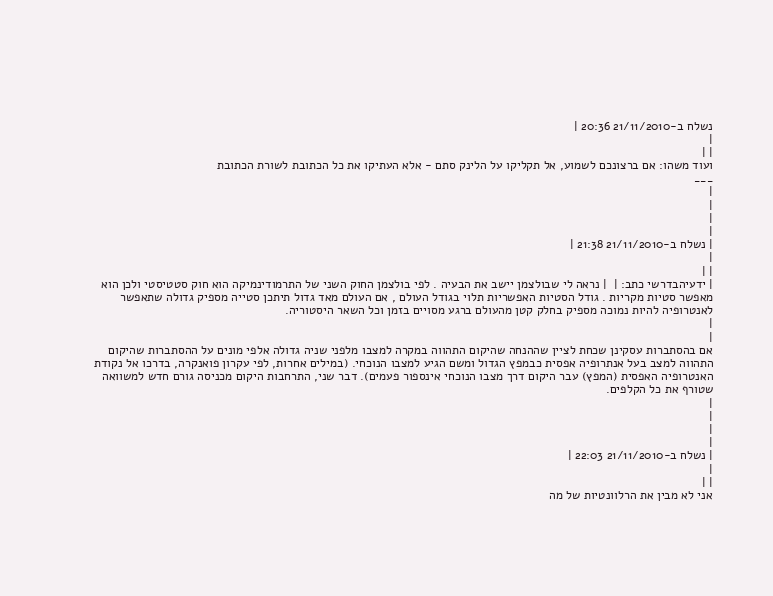נשלח ב-21/11/2010 20:36 |
|
| |
ועוד משהו: אם ברצונכם לשמוע, אל תקליקו על הלינק סתם - אלא העתיקו את כל הכתובת לשורת הכתובת
___
|
|
|
|
| נשלח ב-21/11/2010 21:38 |
|
| |
| ידעיהבדרשי כתב: |  | נראה לי שבולצמן יישב את הבעיה . לפי בולצמן החוק השני של התרמודינמיקה הוא חוק סטטיסטי ולכן הוא מאפשר סטיות מקריות . גודל הסטיות האפשריות תלוי בגודל העולם , אם העולם מאד גדול תיתכן סטייה מספיק גדולה שתאפשר לאנטרופיה להיות נמוכה מספיק בחלק קטן מהעולם ברגע מסויים בזמן וכל השאר היסטוריה.
|
|
אם בהסתברות עסקינן שכחת לציין שההנחה שהיקום התהווה במקרה למצבו מלפני שניה גדולה אלפי מונים על ההסתברות שהיקום התהווה למצב בעל אנתרופיה אפסית כבמפץ הגדול ומשם הגיע למצבו הנוכחי. (במילים אחרות, לפי עקרון פואנקרה, בדרכו אל נקודת האנטרופיה האפסית (המפץ) עבר היקום דרך מצבו הנוכחי אינספור פעמים). דבר שני, התרחבות היקום מכניסה גורם חדש למשוואה שטורף את כל הקלפים.
|
|
|
|
| נשלח ב-21/11/2010 22:03 |
|
| |
אני לא מבין את הרלוונטיות של מה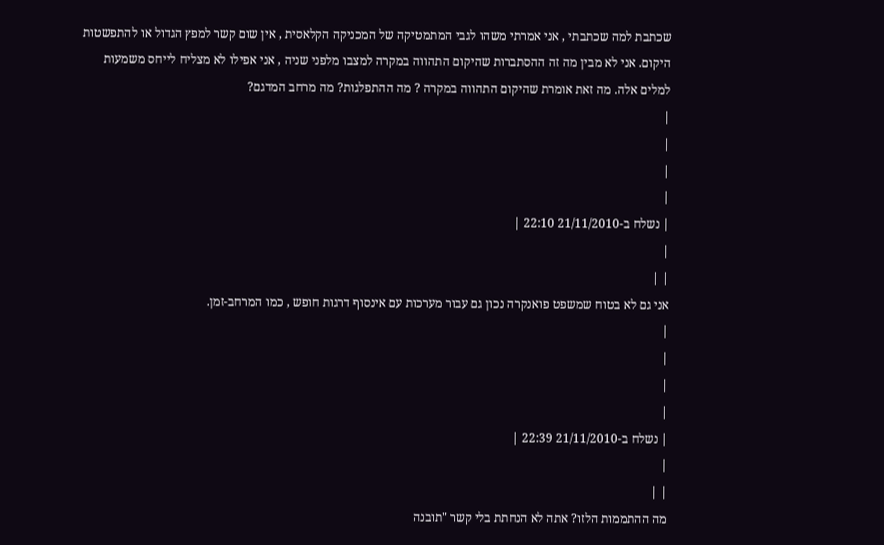שכתבת למה שכתבתי , אני אמרתי משהו לגבי המתמטיקה של המכניקה הקלאסית , אין שום קשר למפץ הגדול או להתפשטות היקום. אני לא מבין מה זה ההסתברות שהיקום התהווה במקרה למצבו מלפני שניה , אני אפילו לא מצליח לייחס משמעות למלים אלה. מה זאת אומרת שהיקום התהווה במקרה ? מה ההתפלגות? מה מרחב המדגם?
|
|
|
|
| נשלח ב-21/11/2010 22:10 |
|
| |
אני גם לא בטוח שמשפט פואנקרה נכון גם עבור מערכות עם אינסוף דרגות חופש , כמו המרחב-זמן.
|
|
|
|
| נשלח ב-21/11/2010 22:39 |
|
| |
מה ההתממות הלזו? אתה לא הנחתת בלי קשר "תובנה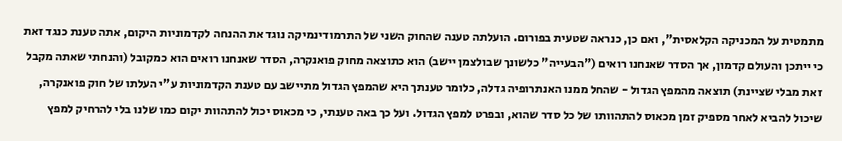מתמטית על המכניקה הקלאסית", ואם כן, כנראה שטעית בפורום. הועלתה טענה שהחוק השני של התרמודינמיקה נוגד את ההנחה לקדמוניות היקום, אתה טענת כנגד זאת כי ייתכן והעולם קדמון, אך הסדר שאנחנו רואים ("הבעייה" כלשונך שבולצמן יישב) הוא כתוצאה מחוק פואנקרה, הסדר שאנחנו רואים הוא כמקובל (והנחתי שאתה מקבל זאת מבלי שציינת) תוצאה מהמפץ הגדול - שהחל ממנו האנתרופיה גדלה, כלומר טענתך היא שהמפץ הגדול מתיישב עם טענת הקדמוניות ע"י העלתו של חוק פואנקרה, שיכול להביא לאחר מספיק זמן מכאוס להתהוותו של כל סדר שהוא, ובפרט למפץ הגדול. ועל כך באה טענתי, כי מכאוס יכול להתהוות יקום כמו שלנו בלי להרחיק למפץ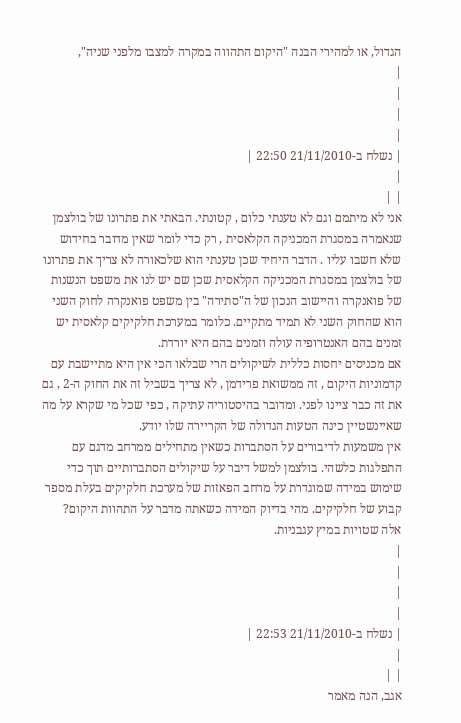הגדול, או למהירי הבנה "היקום התהווה במקרה למצבו מלפני שניה",
|
|
|
|
| נשלח ב-21/11/2010 22:50 |
|
| |
אני לא מיתמם וגם לא טענתי כלום , קטונתי. הבאתי את פתרונו של בולצמן שנאמרה במסגרת המכניקה הקלאסית , רק כדי לומר שאין מדובר בחידוש שלא חשבו עליו . הדבר היחיד שכן טענתי הוא שלכאורה לא צריך את פתרונו של בולצמן במסגרת המכניקה הקלאסית שכן שם יש לנו את משפט הנשנות של פואנקרה והיישוב הנכון של ה"סתירה" בין משפט פואנקרה לחוק השני הוא שהחוק השני לא תמיד מתקיים. כלומר במערכת חלקיקים קלאסית יש זמנים בהם האנטרופיה עולה וזמנים בהם היא יורדת.
אם מכניסים יחסות כללית לשיקולים הרי שבלאו הכי אין היא מתיישבת עם קדמוניות היקום , זה ממשואת פרידמן , לא צריך בשביל זה את החוק ה-2 , גם את זה כבר ציינו לפני. ומדובר בהיסטוריה עתיקה , כפי שכל מי שקרא על מה שאיינשטיין כינה הטעות הגדולה של הקריירה שלו יודע.
אין משמעות לדיבורים על הסתברות כשאין מתחילים ממרחב מדגם עם התפלגות כלשהי. בולצמן למשל דיבר על שיקולים הסתברותיים תוך כדי שימוש במידה שמוגדרת על מרחב הפאזות של מערכת חלקיקים בעלת מספר קבוע של חלקיקים. מהי בדיוק המידה כשאתה מדבר על התהוות היקום? אלה שטויות במיץ עגבניות.
|
|
|
|
| נשלח ב-21/11/2010 22:53 |
|
| |
אגב, הנה מאמר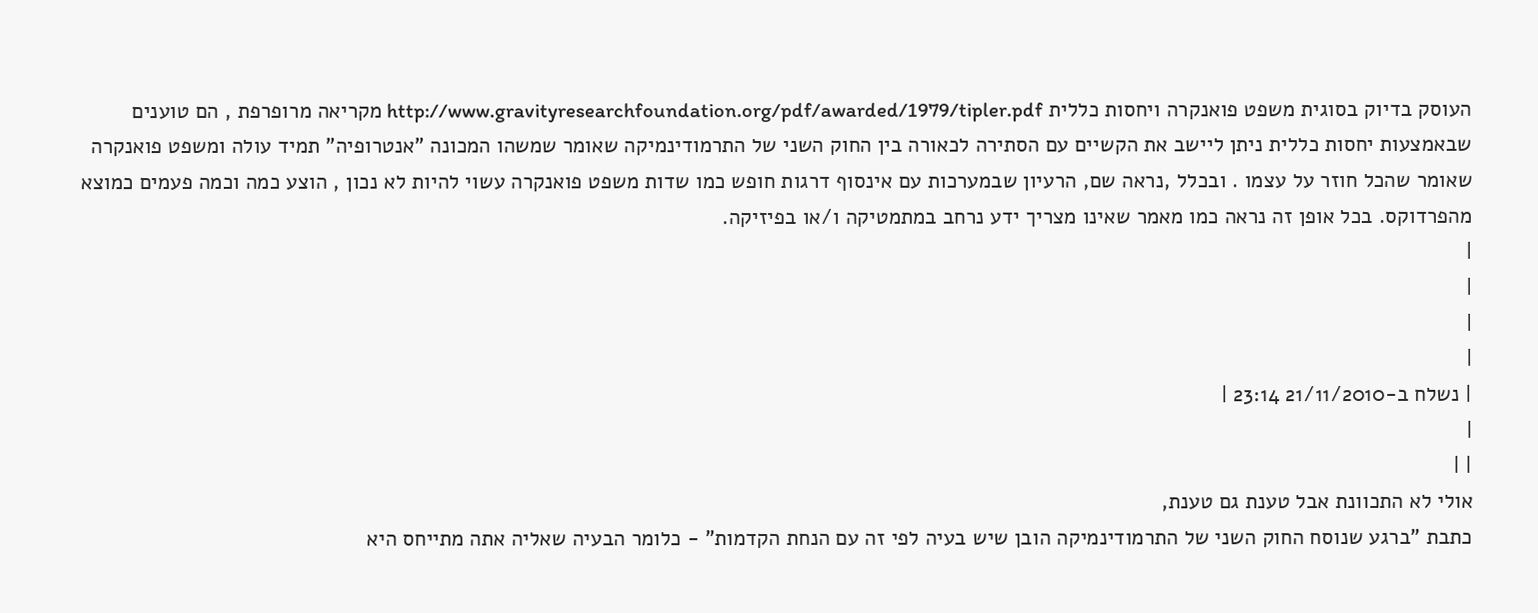העוסק בדיוק בסוגית משפט פואנקרה ויחסות כללית http://www.gravityresearchfoundation.org/pdf/awarded/1979/tipler.pdf מקריאה מרופרפת , הם טוענים שבאמצעות יחסות כללית ניתן ליישב את הקשיים עם הסתירה לכאורה בין החוק השני של התרמודינמיקה שאומר שמשהו המכונה "אנטרופיה" תמיד עולה ומשפט פואנקרה שאומר שהכל חוזר על עצמו . ובכלל ,נראה שם, הרעיון שבמערכות עם אינסוף דרגות חופש כמו שדות משפט פואנקרה עשוי להיות לא נכון , הוצע כמה וכמה פעמים כמוצא מהפרדוקס. בכל אופן זה נראה כמו מאמר שאינו מצריך ידע נרחב במתמטיקה ו/או בפיזיקה.
|
|
|
|
| נשלח ב-21/11/2010 23:14 |
|
| |
אולי לא התכוונת אבל טענת גם טענת,
כתבת "ברגע שנוסח החוק השני של התרמודינמיקה הובן שיש בעיה לפי זה עם הנחת הקדמות" - כלומר הבעיה שאליה אתה מתייחס היא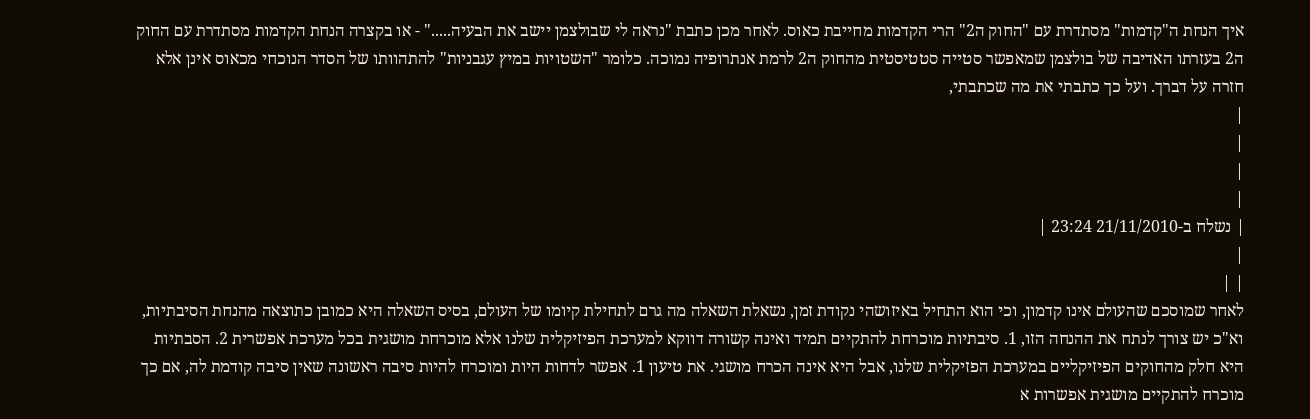איך הנחת ה"קדמות" מסתדרת עם "החוק ה2" הרי הקדמות מחייבת כאוס. לאחר מכן כתבת "נראה לי שבולצמן יישב את הבעיה....." - או בקצרה הנחת הקדמות מסתדרת עם החוק ה2 בעזרתו האדיבה של בולצמן שמאפשר סטייה סטטיסטית מהחוק ה2 לרמת אנתרופיה נמוכה. כלומר "השטויות במיץ עגבניות" להתהוותו של הסדר הנוכחי מכאוס אינן אלא חזרה על דברך. ועל כך כתבתי את מה שכתבתי,
|
|
|
|
| נשלח ב-21/11/2010 23:24 |
|
| |
לאחר שמוסכם שהעולם אינו קדמון, וכי הוא התחיל באיזושהי נקודת זמן, נשאלת השאלה מה גרם לתחילת קיומו של העולם, בסיס השאלה היא כמובן כתוצאה מהנחת הסיבתיות, וא"כ יש צורך לנתח את ההנחה הזו, 1. סיבתיות מוכרחת להתקיים תמיד ואינה קשורה דווקא למערכת הפיזיקלית שלנו אלא מוכרחת מושגית בכל מערכת אפשרית 2. הסבתיות היא חלק מהחוקים הפיזיקליים במערכת הפזיקלית שלנו, אבל היא אינה הכרח מושגי. את טיעון 1. אפשר לדחות היות ומוכרח להיות סיבה ראשונה שאין סיבה קודמת לה, אם כך מוכרח להתקיים מושגית אפשרות א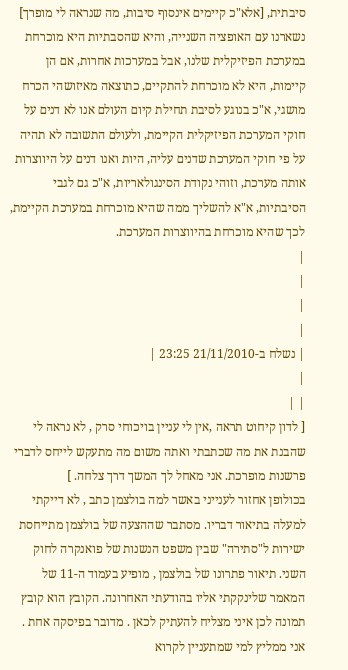סיבתית, [אלא"כ קיימים אינסוף סיבות, מה שנראה לי מופרך] נשארנו עם האופציה השנייה, והיא שהסבתיות היא מוכרחת במערכת הפיזיקלית שלנו, אבל במערכות אחרות, אם הן קיימות, היא לא מוכרחת להתקיים, כתוצאה מאיזושהי הכרח מושגי, א"כ בנוגע לסיבת תחילת קיום העולם אנו לא דנים על חוקי המערכת הפיזיקלית הקיימת, ולעולם התשובה לא תהיה על פי חוקי המערכת שדנים עליה, היות ואנו דנים על היווצרות אותה מערכת, וזוהי נקודת הסינגולאריות, א"כ גם לגבי הסיבתיות, א"א להשליך ממה שהיא מוכרחת במערכת הקיימת, לכך שהיא מוכרחת בהיווצרות המערכת.
|
|
|
|
| נשלח ב-21/11/2010 23:25 |
|
| |
[ לדון קיחוט תראה ,אין לי עניין בויכוחי סרק , לא נראה לי שהבנת את מה שכתבתי ואתה משום מה מתעקש לייחס לדברי פרשנות מופרכת. אני מאחל לך המשך דרך צלחה. ]
בכולופן אחזור לענייני באשר למה בולצמן כתב , לא דייקתי למעלה בתיאור דבריו. מסתבר שההצעה של בולצמן מתייחסת ישירות ל"סתירה" שבין משפט הנשנות של פואנקרה לחוק השני. תיאור פתרונו של בולצמן , מופיע בעמוד ה-11 של המאמר שלינקקתי אליו בהודעתי האחרונה. הקובץ הוא קובץ תמונה לכן איני מצליח להעתיק לכאן . מדובר בפיסקה אחת . אני ממליץ למי שמתעניין לקרוא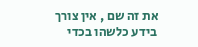את זה שם , אין צורך בידע כלשהו בכדי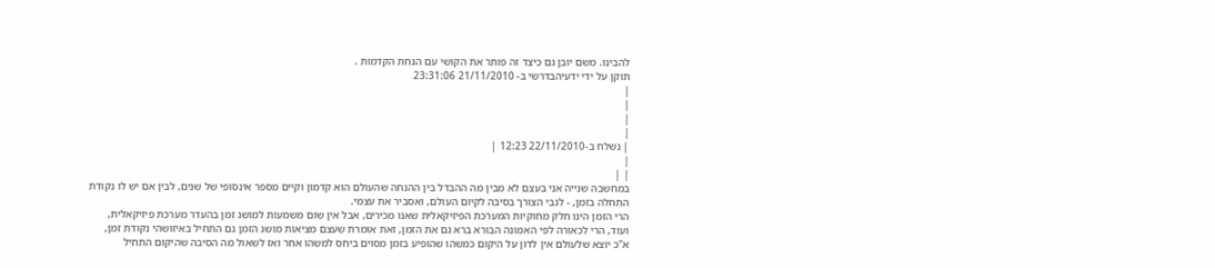להבינו. משם יובן גם כיצד זה פותר את הקושי עם הנחת הקדמות .
תוקן על ידי ידעיהבדרשי ב- 21/11/2010 23:31:06
|
|
|
|
| נשלח ב-22/11/2010 12:23 |
|
| |
במחשבה שנייה אני בעצם לא מבין מה ההבדל בין ההנחה שהעולם הוא קדמון וקיים מספר אינסופי של שנים, לבין אם יש לו נקודת התחלה בזמן, - לגבי הצורך בסיבה לקיום העולם, ואסביר את עצמי.
הרי הזמן הינו חלק מחוקיות המערכת הפיזיקאלית שאנו מכירים, אבל אין שום משמעות למושג זמן בהעדר מערכת פיזיקאלית,
ועוד, הרי לכאורה לפי האמונה הבורא ברא גם את הזמן, זאת אומרת שעצם מציאות מושג הזמן גם התחיל באיזושהי נקודת זמן,
א"כ יוצא שלעולם אין לדון על היקום כמשהו שהופיע בזמן מסוים ביחס למשהו אחר ואז לשאול מה הסיבה שהיקום התחיל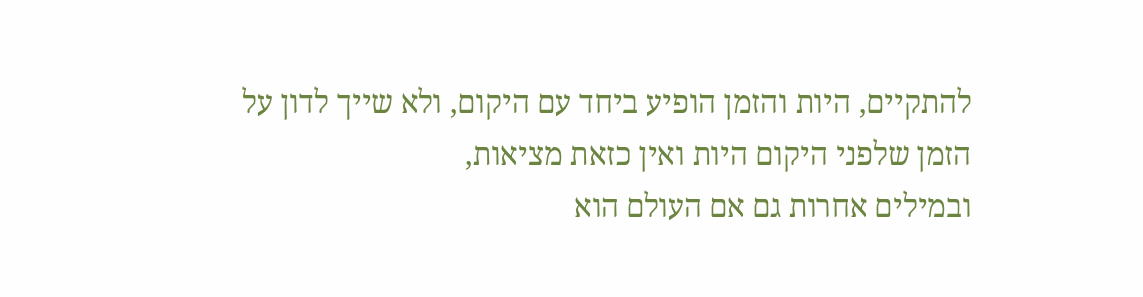להתקיים, היות והזמן הופיע ביחד עם היקום, ולא שייך לדון על הזמן שלפני היקום היות ואין כזאת מציאות,
ובמילים אחרות גם אם העולם הוא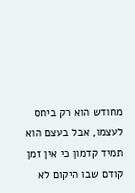מחודש הוא רק ביחס לעצמו, אבל בעצם הוא תמיד קדמון כי אין זמן קודם שבו היקום לא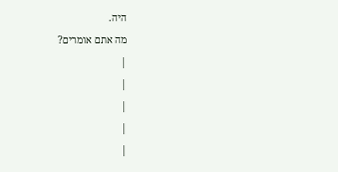היה.
מה אתם אומרים?
|
|
|
|
|